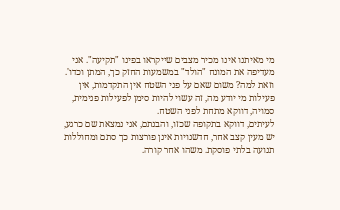מי מאיתנו אינו מכיר מצבים שייקראו בפינו "תקיעה". אני מעדיפה את המונח "הולד" במשמעות החזק כך, המתן וכדו'. וזאת למה? משום שאם על פני השטח אין התקדמות, אין פעילות מי יודע מה, זה עשוי להיות סימן לפעילות פנימית, סמויה, דווקא מתחת לפני השטח.
לעיתים, דווקא בתקופה שכזו, והבנתם, אני נמצאת שם כרגע, יש מעין קצב אחר, חדשנויות אינן פורצות כך סתם ומחוללות תנועה בלתי פוסקת. משהו אחר קורה.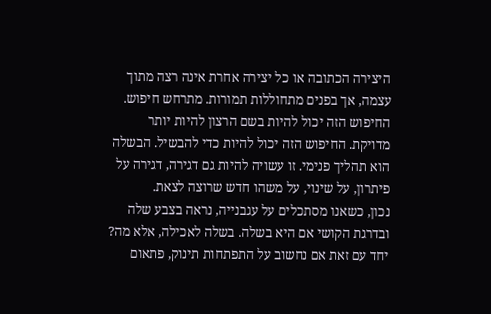היצירה הכתובה או כל יצירה אחרת אינה רצה מתוך עצמה, אך בפנים מתחוללות תמורות. מתרחש חיפוש.
החיפוש הזה יכול להיות בשם הרצון להיות יותר מדויקת. החיפוש הזה יכול להיות כדי להבשיל. הבשלה הוא תהליך פנימי. זו עשויה להיות גם דגירה, דגירה על פיתרון, על שינוי, על משהו חדש שרוצה לצאת.
נכון, כשאנו מסתכלים על עגבנייה, נראה בצבע שלה ובדרגת הקושי אם היא בשלה. בשלה לאכילה, אלא מה?
יחד עם זאת אם נחשוב על התפתחות תינוק, פתאום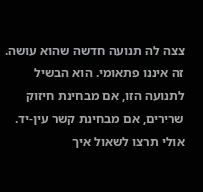צצה לה תנועה חדשה שהוא עושה. זה איננו פתאומי. הוא הבשיל לתנועה הזו, אם מבחינת חיזוק שרירים, אם מבחינת קשר עין-יד.
אולי תרצו לשאול איך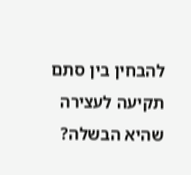להבחין בין סתם תקיעה לעצירה שהיא הבשלה?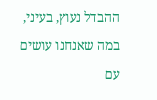ההבדל נעוץ, בעיני, במה שאנחנו עושים עם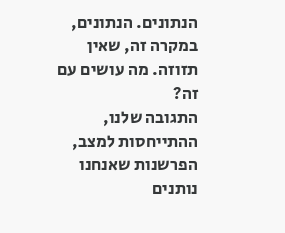הנתונים. הנתונים, במקרה זה, שאין תזוזה. מה עושים עם זה?
התגובה שלנו, ההתייחסות למצב, הפרשנות שאנחנו נותנים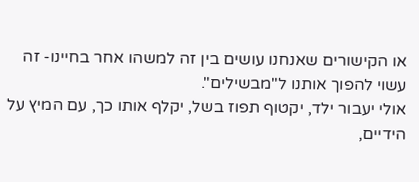או הקישורים שאנחנו עושים בין זה למשהו אחר בחיינו- זה עשוי להפוך אותנו ל"מבשילים".
אולי יעבור ילד, יקטוף תפוז בשל, יקלף אותו כך, עם המיץ על הידיים,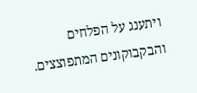ויתענג על הפלחים והבקבוקונים המתפוצצים.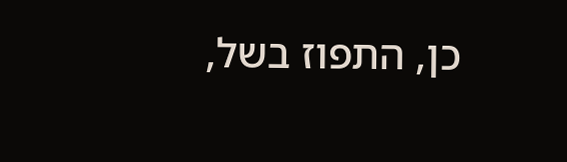כן, התפוז בשל,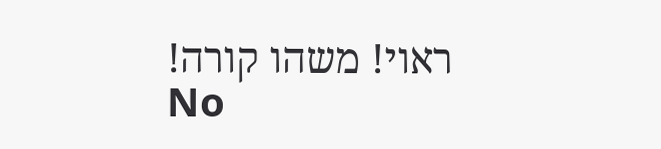ראוי! משהו קורה!
No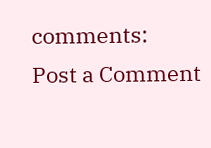comments:
Post a Comment